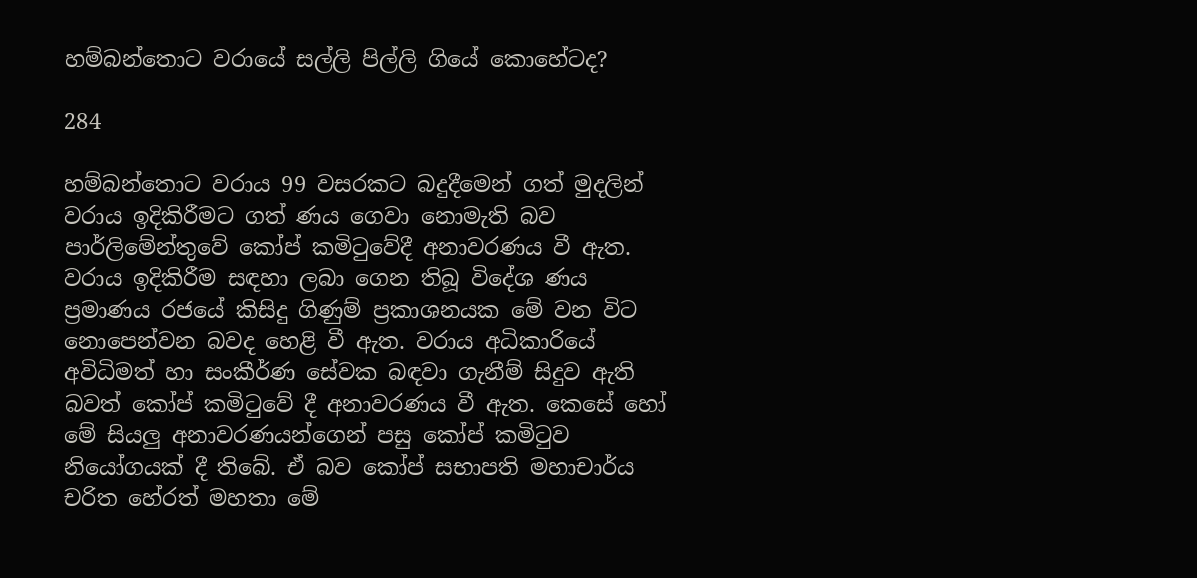හම්බන්තොට වරායේ සල්ලි පිල්ලි ගියේ කොහේටද?

284

හම්බන්තොට වරාය 99 වසරකට බදුදීමෙන් ගත් මුදලින් වරාය ඉදිකිරීමට ගත් ණය ගෙවා නොමැති බව පාර්ලිමේන්තුවේ කෝප් කමිටුවේදී අනාවරණය වී ඇත. වරාය ඉදිකිරීම සඳහා ලබා ගෙන තිබූ විදේශ ණය ප්‍රමාණය රජයේ කිසිදු ගිණුම් ප්‍රකාශනයක මේ වන විට නොපෙන්වන බවද හෙළි වී ඇත. වරාය අධිකාරියේ අවිධිමත් හා සංකීර්ණ සේවක බඳවා ගැනීම් සිදුව ඇති බවත් කෝප් කමිටුවේ දී අනාවරණය වී ඇත. කෙසේ හෝ මේ සියලු අනාවරණයන්ගෙන් පසු කෝප් කමිටුව නියෝගයක් දී තිබේ. ඒ බව කෝප් සභාපති මහාචාර්ය චරිත හේරත් මහතා මේ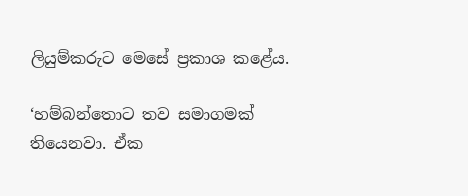ලියුම්කරුට මෙසේ ප්‍රකාශ කළේය.

‘හම්බන්තොට තව සමාගමක් තියෙනවා. ඒක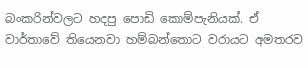බංකරින්වලට හදපු පොඩි කොම්පැනියක්. ඒ වාර්තාවේ තියෙනවා හම්බන්තොට වරායට අමතරව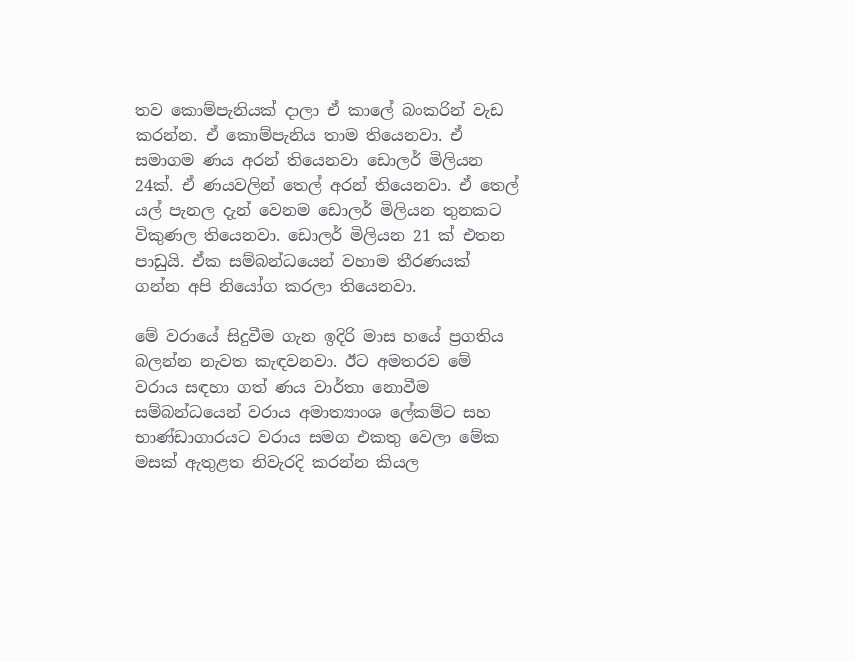තව කොම්පැනියක් දාලා ඒ කාලේ බංකරින් වැඩ කරන්න. ඒ කොම්පැනිය තාම තියෙනවා. ඒ සමාගම ණය අරන් තියෙනවා ඩොලර් මිලියන 24ක්. ඒ ණයවලින් තෙල් අරන් තියෙනවා. ඒ තෙල් යල් පැනල දැන් වෙනම ඩොලර් මිලියන තුනකට විකුණල තියෙනවා. ඩොලර් මිලියන 21 ක් එතන පාඩුයි. ඒක සම්බන්ධයෙන් වහාම තීරණයක් ගන්න අපි නියෝග කරලා තියෙනවා.

මේ වරායේ සිදුවීම ගැන ඉදිරි මාස හයේ ප්‍රගතිය බලන්න නැවත කැඳවනවා. ඊට අමතරව මේ වරාය සඳහා ගත් ණය වාර්තා නොවීම සම්බන්ධයෙන් වරාය අමාත්‍යාංශ ලේකම්ට සහ භාණ්ඩාගාරයට වරාය සමග එකතු වෙලා මේක මසක් ඇතුළත නිවැරදි කරන්න කියල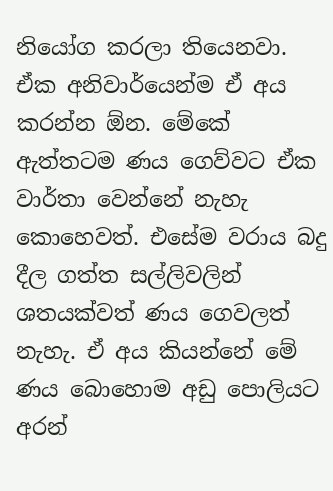නියෝග කරලා තියෙනවා. ඒක අනිවාර්යෙන්ම ඒ අය කරන්න ඕන. මේකේ ඇත්තටම ණය ගෙව්වට ඒක වාර්තා වෙන්නේ නැහැ කොහෙවත්. එසේම වරාය බදු දීල ගත්ත සල්ලිවලින් ශතයක්වත් ණය ගෙවලත් නැහැ. ඒ අය කියන්නේ මේ ණය බොහොම අඩු පොලියට අරන්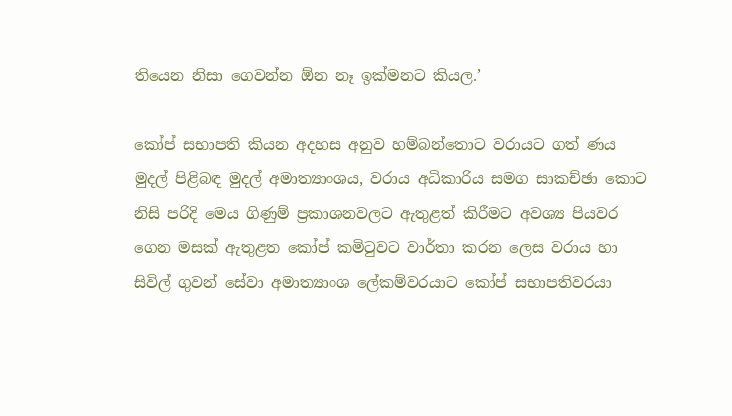තියෙන නිසා ගෙවන්න ඕන නෑ ඉක්මනට කියල.’

කෝප් සභාපති කියන අදහස අනුව හම්බන්තොට වරායට ගත් ණය මුදල් පිළිබඳ මුදල් අමාත්‍යාංශය, වරාය අධිකාරිය සමග සාකච්ඡා කොට නිසි පරිදි මෙය ගිණුම් ප්‍රකාශනවලට ඇතුළත් කිරීමට අවශ්‍ය පියවර ගෙන මසක් ඇතුළත කෝප් කමිටුවට වාර්තා කරන ලෙස වරාය හා සිවිල් ගුවන් සේවා අමාත්‍යාංශ ලේකම්වරයාට කෝප් සභාපතිවරයා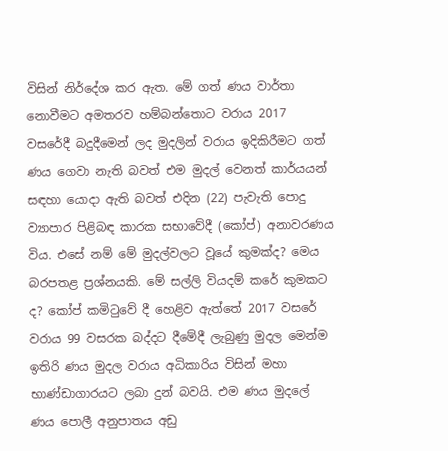විසින් නිර්දේශ කර ඇත. මේ ගත් ණය වාර්තා නොවීමට අමතරව හම්බන්තොට වරාය 2017 වසරේදී බදුදීමෙන් ලද මුදලින් වරාය ඉදිකිරීමට ගත් ණය ගෙවා නැති බවත් එම මුදල් වෙනත් කාර්යයන් සඳහා යොදා ඇති බවත් එදින (22) පැවැති පොදු ව්‍යාපාර පිළිබඳ කාරක සභාවේදී (කෝප්) අනාවරණය විය. එසේ නම් මේ මුදල්වලට වූයේ කුමක්ද? මෙය බරපතළ ප්‍රශ්නයකි. මේ සල්ලි වියදම් කරේ කුමකට ද? කෝප් කමිටුවේ දී හෙළිව ඇත්තේ 2017 වසරේ වරාය 99 වසරක බද්දට දීමේදී ලැබුණු මුදල මෙන්ම ඉතිරි ණය මුදල වරාය අධිකාරිය විසින් මහා භාණ්ඩාගාරයට ලබා දුන් බවයි. එම ණය මුදලේ ණය පොලී අනුපාතය අඩු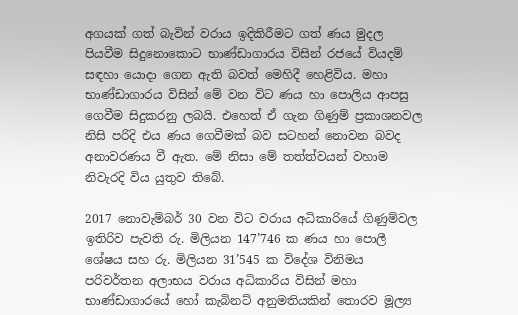අගයක් ගත් බැවින් වරාය ඉදිකිරීමට ගත් ණය මුදල පියවීම සිදුනොකොට භාණ්ඩාගාරය විසින් රජයේ වියදම් සඳහා යොදා ගෙන ඇති බවත් මෙහිදී හෙළිවිය. මහා භාණ්ඩාගාරය විසින් මේ වන විට ණය හා පොලිය ආපසු ගෙවීම සිදුකරනු ලබයි. එහෙත් ඒ ගැන ගිණුම් ප්‍රකාශනවල නිසි පරිදි එය ණය ගෙවීමක් බව සටහන් නොවන බවද අනාවරණය වී ඇත. මේ නිසා මේ තත්ත්වයන් වහාම නිවැරදි විය යුතුව තිබේ.

2017 නොවැම්බර් 30 වන විට වරාය අධිකාරියේ ගිණුම්වල ඉතිරිව පැවති රු. මිලියන 147’746 ක ණය හා පොලී ශේෂය සහ රු. මිලියන 31’545 ක විදේශ විනිමය පරිවර්තන අලාභය වරාය අධිකාරිය විසින් මහා භාණ්ඩාගාරයේ හෝ කැබිනට් අනුමතියකින් තොරව මූල්‍ය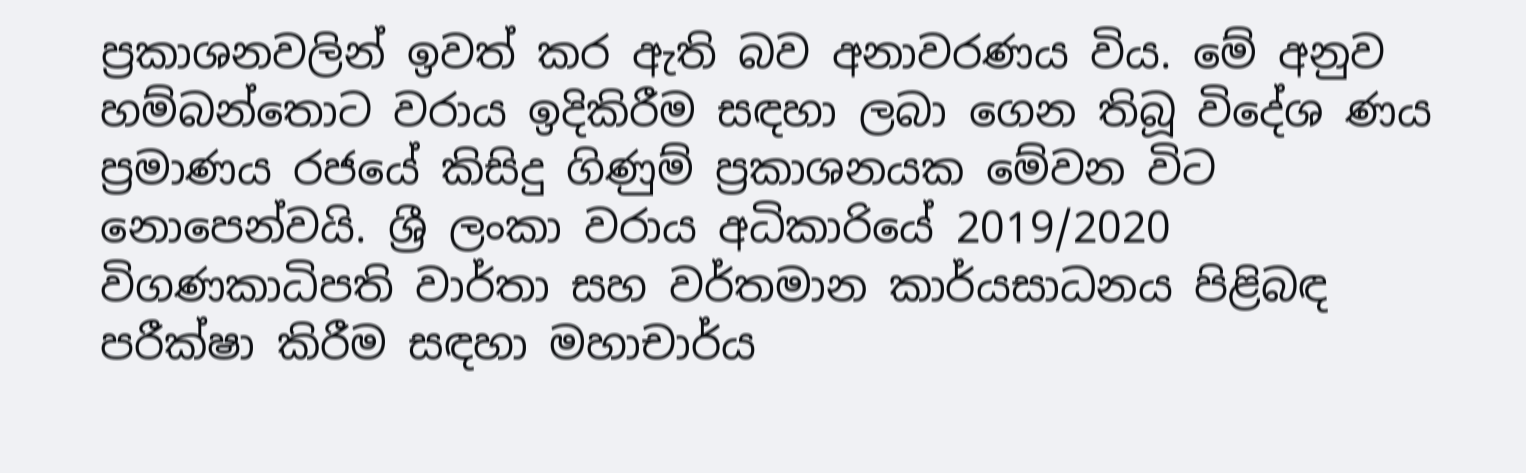ප්‍රකාශනවලින් ඉවත් කර ඇති බව අනාවරණය විය. මේ අනුව හම්බන්තොට වරාය ඉදිකිරීම සඳහා ලබා ගෙන තිබූ විදේශ ණය ප්‍රමාණය රජයේ කිසිදු ගිණුම් ප්‍රකාශනයක මේවන විට නොපෙන්වයි. ශ්‍රී ලංකා වරාය අධිකාරියේ 2019/2020 විගණකාධිපති වාර්තා සහ වර්තමාන කාර්යසාධනය පිළිබඳ පරීක්ෂා කිරීම සඳහා මහාචාර්ය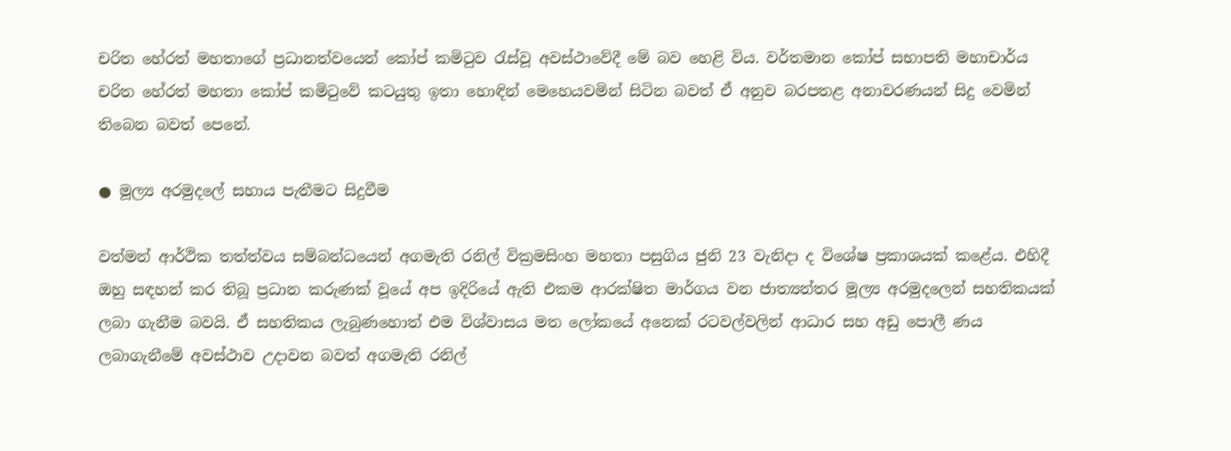චරිත හේරත් මහතාගේ ප්‍රධානත්වයෙන් කෝප් කමිටුව රැස්වූ අවස්ථාවේදී මේ බව හෙළි විය. වර්තමාන කෝප් සභාපති මහාචාර්ය චරිත හේරත් මහතා කෝප් කමිටුවේ කටයුතු ඉතා හොඳින් මෙහෙයවමින් සිටින බවත් ඒ අනුව බරපතළ අනාවරණයන් සිදු වෙමින් තිබෙන බවත් පෙනේ.

● මූල්‍ය අරමුදලේ සහාය පැතීමට සිදුවීම

වත්මන් ආර්ථික තත්ත්වය සම්බන්ධයෙන් අගමැති රනිල් වික්‍රමසිංහ මහතා පසුගිය ජුනි 23 වැනිදා ද විශේෂ ප්‍රකාශයක් කළේය. එහිදී ඔහු සඳහන් කර තිබූ ප්‍රධාන කරුණක් වූයේ අප ඉදිරියේ ඇති එකම ආරක්ෂිත මාර්ගය වන ජාත්‍යන්තර මූල්‍ය අරමුදලෙන් සහතිකයක් ලබා ගැනීම බවයි. ඒ සහතිකය ලැබුණහොත් එම විශ්වාසය මත ලෝකයේ අනෙක් රටවල්වලින් ආධාර සහ අඩු පොලී ණය ලබාගැනීමේ අවස්ථාව උදාවන බවත් අගමැති රනිල්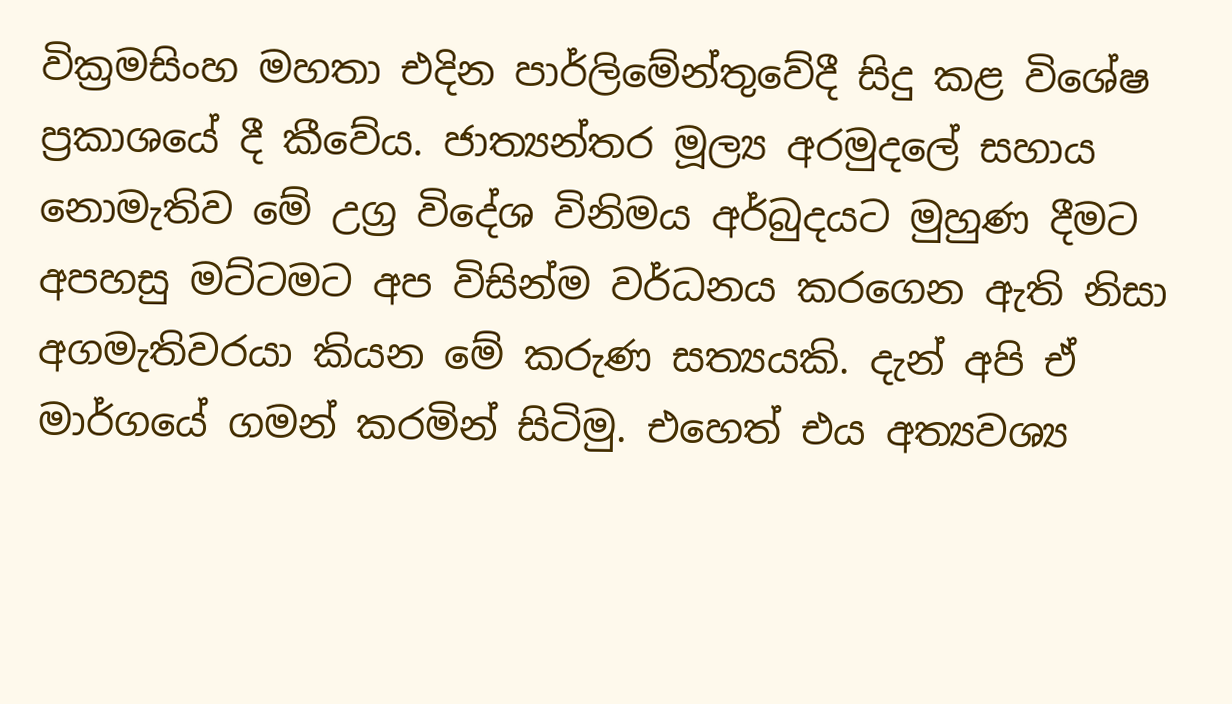වික්‍රමසිංහ මහතා එදින පාර්ලිමේන්තුවේදී සිදු කළ විශේෂ ප්‍රකාශයේ දී කීවේය. ජාත්‍යන්තර මූල්‍ය අරමුදලේ සහාය නොමැතිව මේ උග්‍ර විදේශ විනිමය අර්බුදයට මුහුණ දීමට අපහසු මට්ටමට අප විසින්ම වර්ධනය කරගෙන ඇති නිසා අගමැතිවරයා කියන මේ කරුණ සත්‍යයකි. දැන් අපි ඒ මාර්ගයේ ගමන් කරමින් සිටිමු. එහෙත් එය අත්‍යවශ්‍ය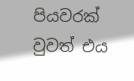පියවරක් වුවත් එය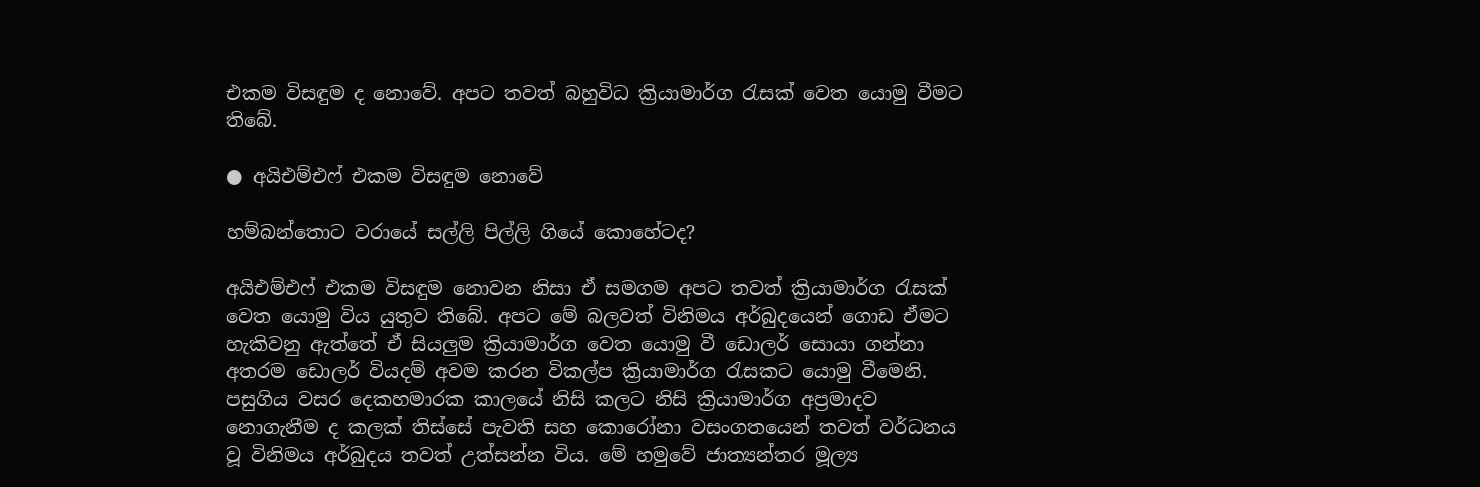එකම විසඳුම ද නොවේ. අපට තවත් බහුවිධ ක්‍රියාමාර්ග රැසක් වෙත යොමු වීමට තිබේ.

● අයිඑම්එෆ් එකම විසඳුම නොවේ

හම්බන්තොට වරායේ සල්ලි පිල්ලි ගියේ කොහේටද?

අයිඑම්එෆ් එකම විසඳුම නොවන නිසා ඒ සමගම අපට තවත් ක්‍රියාමාර්ග රැසක් වෙත යොමු විය යුතුව තිබේ. අපට මේ බලවත් විනිමය අර්බුදයෙන් ගොඩ ඒමට හැකිවනු ඇත්තේ ඒ සියලුම ක්‍රියාමාර්ග වෙත යොමු වී ඩොලර් සොයා ගන්නා අතරම ඩොලර් වියදම් අවම කරන විකල්ප ක්‍රියාමාර්ග රැසකට යොමු වීමෙනි. පසුගිය වසර දෙකහමාරක කාලයේ නිසි කලට නිසි ක්‍රියාමාර්ග අප්‍රමාදව නොගැනීම ද කලක් තිස්සේ පැවති සහ කොරෝනා වසංගතයෙන් තවත් වර්ධනය වූ විනිමය අර්බුදය තවත් උත්සන්න විය. මේ හමුවේ ජාත්‍යන්තර මූල්‍ය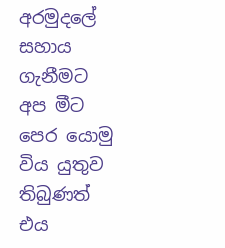අරමුදලේ සහාය ගැනීමට අප මීට පෙර යොමු විය යුතුව තිබුණත් එය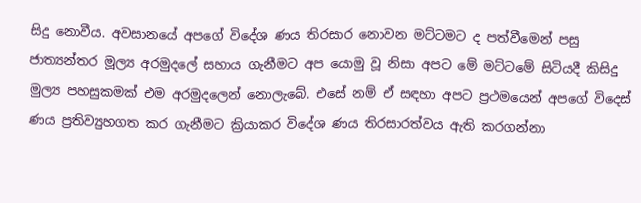සිදු නොවීය. අවසානයේ අපගේ විදේශ ණය තිරසාර නොවන මට්ටමට ද පත්වීමෙන් පසු ජාත්‍යන්තර මූල්‍ය අරමුදලේ සහාය ගැනීමට අප යොමු වූ නිසා අපට මේ මට්ටමේ සිටියදී කිසිදු මුල්‍ය පහසුකමක් එම අරමුදලෙන් නොලැබේ. එසේ නම් ඒ සඳහා අපට ප්‍රථමයෙන් අපගේ විදෙස් ණය ප්‍රතිව්‍යුහගත කර ගැනීමට ක්‍රියාකර විදේශ ණය තිරසාරත්වය ඇති කරගන්නා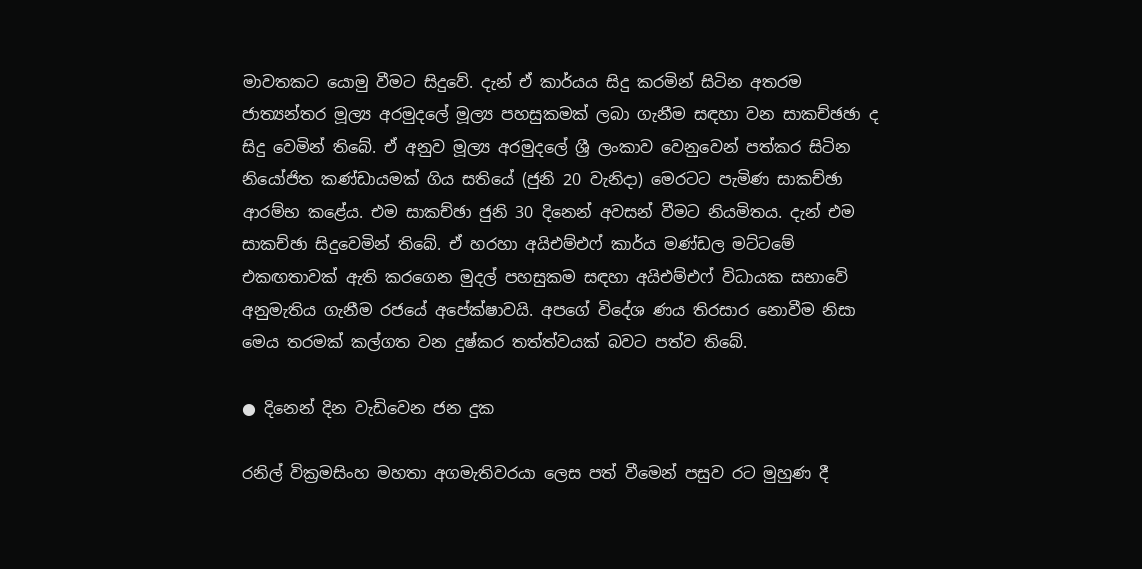මාවතකට යොමු වීමට සිදුවේ. දැන් ඒ කාර්යය සිදු කරමින් සිටින අතරම ජාත්‍යන්තර මූල්‍ය අරමුදලේ මූල්‍ය පහසුකමක් ලබා ගැනීම සඳහා වන සාකච්ඡඡා ද සිදු වෙමින් තිබේ. ඒ අනුව මූල්‍ය අරමුදලේ ශ්‍රී ලංකාව වෙනුවෙන් පත්කර සිටින නියෝජිත කණ්ඩායමක් ගිය සතියේ (ජුනි 20 වැනිදා) මෙරටට පැමිණ සාකච්ඡා ආරම්භ කළේය. එම සාකච්ඡා ජුනි 30 දිනෙන් අවසන් වීමට නියමිතය. දැන් එම සාකච්ඡා සිදුවෙමින් තිබේ. ඒ හරහා අයිඑම්එෆ් කාර්ය මණ්ඩල මට්ටමේ එකඟතාවක් ඇති කරගෙන මුදල් පහසුකම සඳහා අයිඑම්එෆ් විධායක සභාවේ අනුමැතිය ගැනීම රජයේ අපේක්ෂාවයි. අපගේ විදේශ ණය තිරසාර නොවීම නිසා මෙය තරමක් කල්ගත වන දුෂ්කර තත්ත්වයක් බවට පත්ව තිබේ.

● දිනෙන් දින වැඩිවෙන ජන දුක

රනිල් වික්‍රමසිංහ මහතා අගමැතිවරයා ලෙස පත් වීමෙන් පසුව රට මුහුණ දී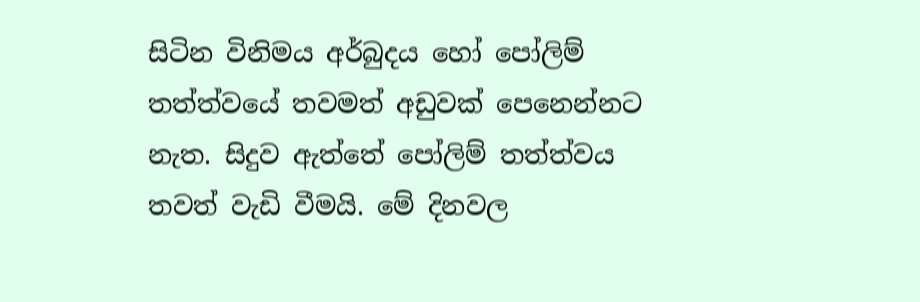සිටින විනිමය අර්බුදය හෝ පෝලිම් තත්ත්වයේ තවමත් අඩුවක් පෙනෙන්නට නැත. සිදුව ඇත්තේ පෝලිම් තත්ත්වය තවත් වැඩි වීමයි. මේ දිනවල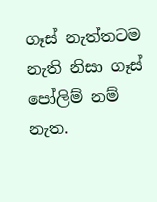ගෑස් නැත්තටම නැති නිසා ගෑස් පෝලිම් නම් නැත.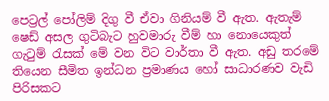පෙට්‍රල් පෝලිම් දිගු වී ඒවා ගිනියම් වී ඇත. ඇතැම් ෂෙඩ් අසල ගුටිබැට හුවමාරු වීම් හා නොයෙකුත් ගැටුම් රැසක් මේ වන විට වාර්තා වී ඇත. අඩු තරමේ තියෙන සීමිත ඉන්ධන ප්‍රමාණය හෝ සාධාරණව වැඩි පිරිසකට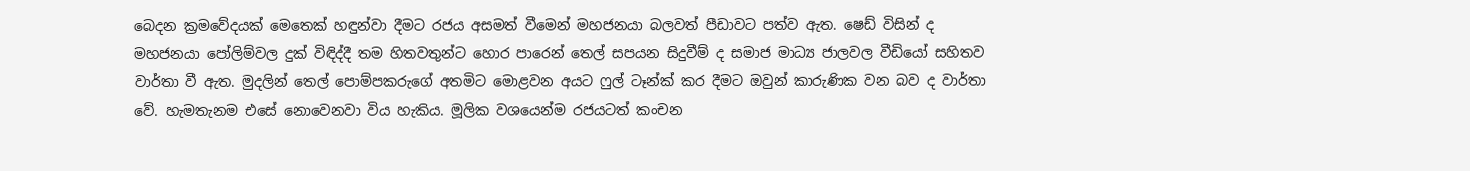බෙදන ක්‍රමවේදයක් මෙතෙක් හඳුන්වා දීමට රජය අසමත් වීමෙන් මහජනයා බලවත් පීඩාවට පත්ව ඇත. ෂෙඩ් විසින් ද මහජනයා පෝලිම්වල දුක් විඳිද්දී තම හිතවතුන්ට හොර පාරෙන් තෙල් සපයන සිදුවීම් ද සමාජ මාධ්‍ය ජාලවල වීඩියෝ සහිතව වාර්තා වී ඇත. මුදලින් තෙල් පොම්පකරුගේ අතමිට මොළවන අයට ෆුල් ටෑන්ක් කර දීමට ඔවුන් කාරුණික වන බව ද වාර්තා වේ. හැමතැනම එසේ නොවෙනවා විය හැකිය. මූලික වශයෙන්ම රජයටත් කංචන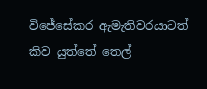විජේසේකර ඇමැතිවරයාටත් කිව යුත්තේ තෙල්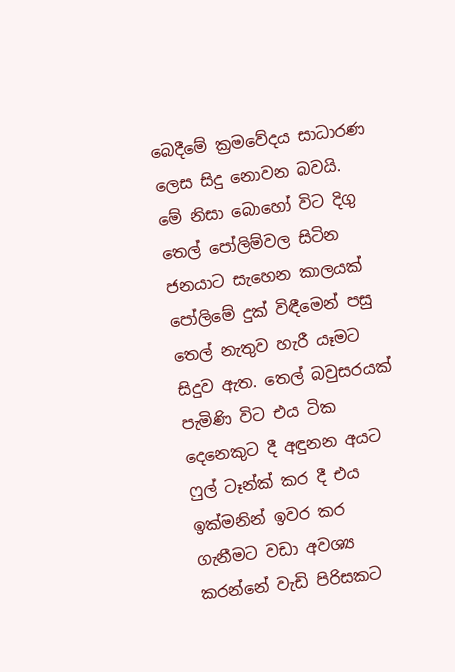බෙදීමේ ක්‍රමවේදය සාධාරණ ලෙස සිදු නොවන බවයි. මේ නිසා බොහෝ විට දිගු තෙල් පෝලිම්වල සිටින ජනයාට සැහෙන කාලයක් පෝලිමේ දුක් විඳීමෙන් පසු තෙල් නැතුව හැරී යෑමට සිදුව ඇත. තෙල් බවුසරයක් පැමිණි විට එය ටික දෙනෙකුට දී අඳුනන අයට ෆුල් ටෑන්ක් කර දී එය ඉක්මනින් ඉවර කර ගැනීමට වඩා අවශ්‍ය කරන්නේ වැඩි පිරිසකට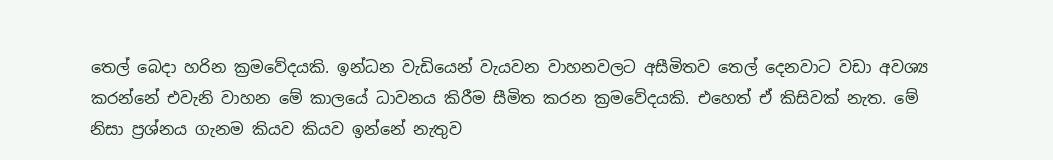තෙල් බෙදා හරින ක්‍රමවේදයකි. ඉන්ධන වැඩියෙන් වැයවන වාහනවලට අසීමිතව තෙල් දෙනවාට වඩා අවශ්‍ය කරන්නේ එවැනි වාහන මේ කාලයේ ධාවනය කිරීම සීමිත කරන ක්‍රමවේදයකි. එහෙත් ඒ කිසිවක් නැත. මේ නිසා ප්‍රශ්නය ගැනම කියව කියව ඉන්නේ නැතුව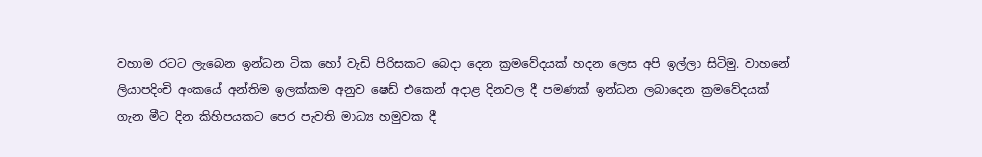වහාම රටට ලැබෙන ඉන්ධන ටික හෝ වැඩි පිරිසකට බෙදා දෙන ක්‍රමවේදයක් හදන ලෙස අපි ඉල්ලා සිටිමු. වාහනේ ලියාපදිංචි අංකයේ අන්තිම ඉලක්කම අනුව ෂෙඩ් එකෙන් අදාළ දිනවල දී පමණක් ඉන්ධන ලබාදෙන ක්‍රමවේදයක් ගැන මීට දින කිහිපයකට පෙර පැවති මාධ්‍ය හමුවක දී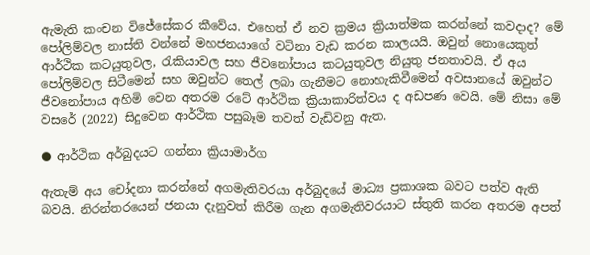ඇමැති කංචන විජේසේකර කීවේය. එහෙත් ඒ නව ක්‍රමය ක්‍රියාත්මක කරන්නේ කවදාද? මේ පෝලිම්වල නාස්ති වන්නේ මහජනයාගේ වටිනා වැඩ කරන කාලයයි. ඔවුන් නොයෙකුත් ආර්ථික කටයුතුවල, රැකියාවල සහ ජීවනෝපාය කටයුතුවල නියුතු ජනතාවයි. ඒ අය පෝලිම්වල සිටීමෙන් සහ ඔවුන්ට තෙල් ලබා ගැනීමට නොහැකිවීමෙන් අවසානයේ ඔවුන්ට ජීවනෝපාය අහිමි වෙන අතරම රටේ ආර්ථික ක්‍රියාකාරිත්වය ද අඩපණ වෙයි. මේ නිසා මේ වසරේ (2022) සිදුවෙන ආර්ථික පසුබෑම තවත් වැඩිවනු ඇත.

● ආර්ථික අර්බුදයට ගන්නා ක්‍රියාමාර්ග

ඇතැම් අය චෝදනා කරන්නේ අගමැතිවරයා අර්බුදයේ මාධ්‍ය ප්‍රකාශක බවට පත්ව ඇති බවයි. නිරන්තරයෙන් ජනයා දැනුවත් කිරීම ගැන අගමැතිවරයාට ස්තුති කරන අතරම අපත්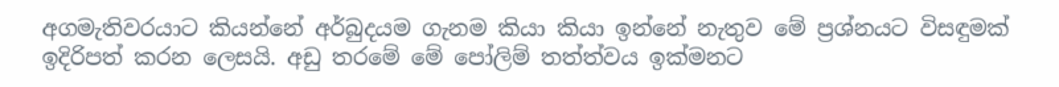අගමැතිවරයාට කියන්නේ අර්බුදයම ගැනම කියා කියා ඉන්නේ නැතුව මේ ප්‍රශ්නයට විසඳුමක් ඉදිරිපත් කරන ලෙසයි. අඩු තරමේ මේ පෝලිම් තත්ත්වය ඉක්මනට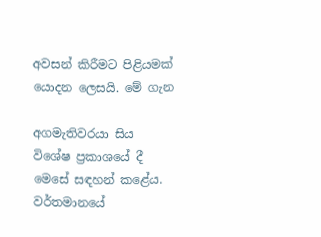අවසන් කිරීමට පිළියමක් යොදන ලෙසයි. මේ ගැන

අගමැතිවරයා සිය විශේෂ ප්‍රකාශයේ දී මෙසේ සඳහන් කළේය. වර්තමානයේ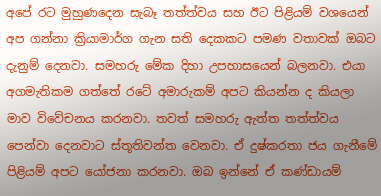අපේ රට මුහුණදෙන සැබෑ තත්ත්වය සහ ඊට පිළියම් වශයෙන් අප ගන්නා ක්‍රියාමාර්ග ගැන සති දෙකකට පමණ වතාවක් ඔබට දැනුම් දෙනවා. සමහරු මේක දිහා උපහාසයෙන් බලනවා. එයා අගමැතිකම ගත්තේ රටේ අමාරුකම් අපට කියන්න ද කියලා මාව විවේචනය කරනවා. තවත් සමහරු ඇත්ත තත්ත්වය පෙන්වා දෙනවාට ස්තූතිවන්ත වෙනවා. ඒ දුෂ්කරතා ජය ගැනීමේ පිළියම් අපට යෝජනා කරනවා. ඔබ ඉන්නේ ඒ කණ්ඩායම්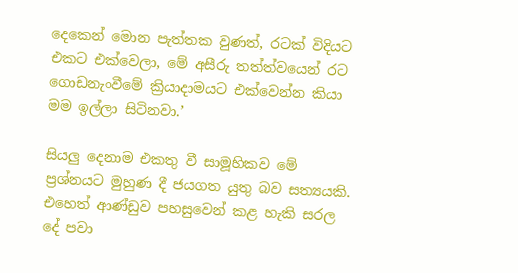දෙකෙන් මොන පැත්තක වුණත්, රටක් විදියට එකට එක්වෙලා, මේ අසීරු තත්ත්වයෙන් රට ගොඩනැංවීමේ ක්‍රියාදාමයට එක්වෙන්න කියා මම ඉල්ලා සිටිනවා.’

සියලු දෙනාම එකතු වී සාමූහිකව මේ ප්‍රශ්නයට මුහුණ දී ජයගත යුතු බව සත්‍යයකි. එහෙත් ආණ්ඩුව පහසුවෙන් කළ හැකි සරල දේ පවා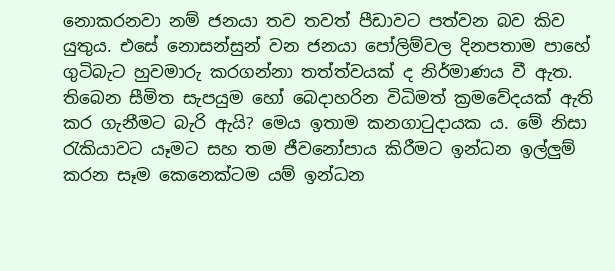නොකරනවා නම් ජනයා තව තවත් පීඩාවට පත්වන බව කිව යුතුය. එසේ නොසන්සුන් වන ජනයා පෝලිම්වල දිනපතාම පාහේ ගුටිබැට හුවමාරු කරගන්නා තත්ත්වයක් ද නිර්මාණය වී ඇත. තිබෙන සීමිත සැපයුම හෝ බෙදාහරින විධිමත් ක්‍රමවේදයක් ඇති කර ගැනීමට බැරි ඇයි? මෙය ඉතාම කනගාටුදායක ය. මේ නිසා රැකියාවට යෑමට සහ තම ජීවනෝපාය කිරීමට ඉන්ධන ඉල්ලුම් කරන සෑම කෙනෙක්ටම යම් ඉන්ධන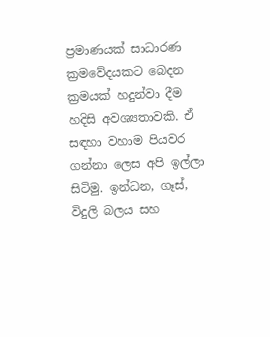ප්‍රමාණයක් සාධාරණ ක්‍රමවේදයකට බෙදන ක්‍රමයක් හදුන්වා දීම හදිසි අවශ්‍යතාවකි. ඒ සඳහා වහාම පියවර ගන්නා ලෙස අපි ඉල්ලා සිටිමු. ඉන්ධන, ගෑස්, විදුලි බලය සහ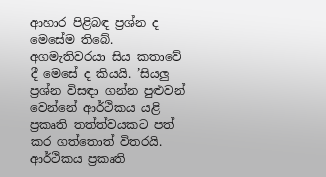ආහාර පිළිබඳ ප්‍රශ්න ද මෙසේම තිබේ. අගමැතිවරයා සිය කතාවේ දී මෙසේ ද කියයි. ’සියලු ප්‍රශ්න විසඳා ගන්න පුළුවන් වෙන්නේ ආර්ථිකය යළි ප්‍රකෘති තත්ත්වයකට පත් කර ගත්තොත් විතරයි. ආර්ථිකය ප්‍රකෘති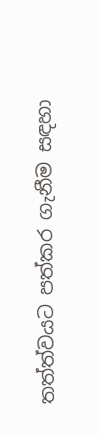තත්ත්වයට පත්කර ගැනීම සඳහා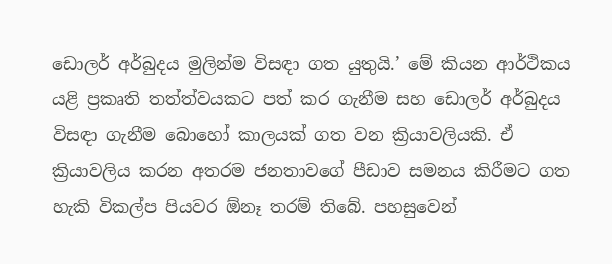ඩොලර් අර්බුදය මුලින්ම විසඳා ගත යුතුයි.’ මේ කියන ආර්ථිකය යළි ප්‍රකෘති තත්ත්වයකට පත් කර ගැනීම සහ ඩොලර් අර්බුදය විසඳා ගැනීම බොහෝ කාලයක් ගත වන ක්‍රියාවලියකි. ඒ ක්‍රියාවලිය කරන අතරම ජනතාවගේ පීඩාව සමනය කිරීමට ගත හැකි විකල්ප පියවර ඕනෑ තරම් තිබේ. පහසුවෙන්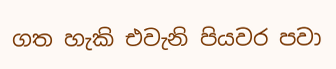ගත හැකි එවැනි පියවර පවා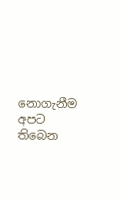නොගැනීම අපට තිබෙන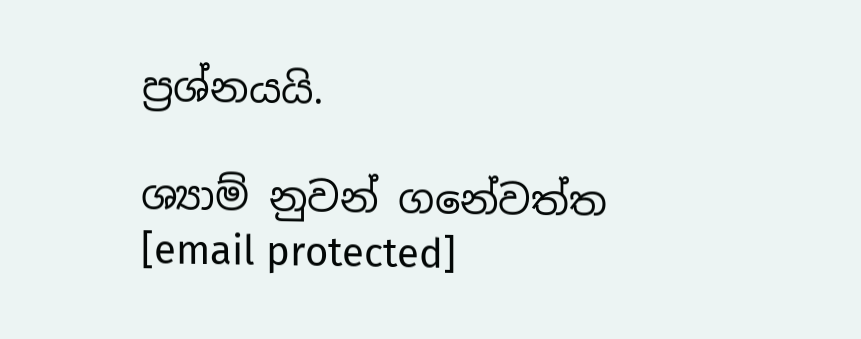ප්‍රශ්නයයි.

ශ්‍යාම් නුවන් ගනේවත්ත
[email protected]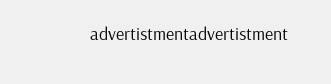advertistmentadvertistment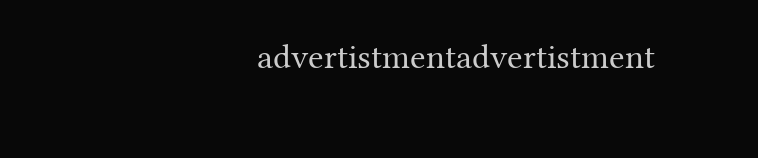advertistmentadvertistment